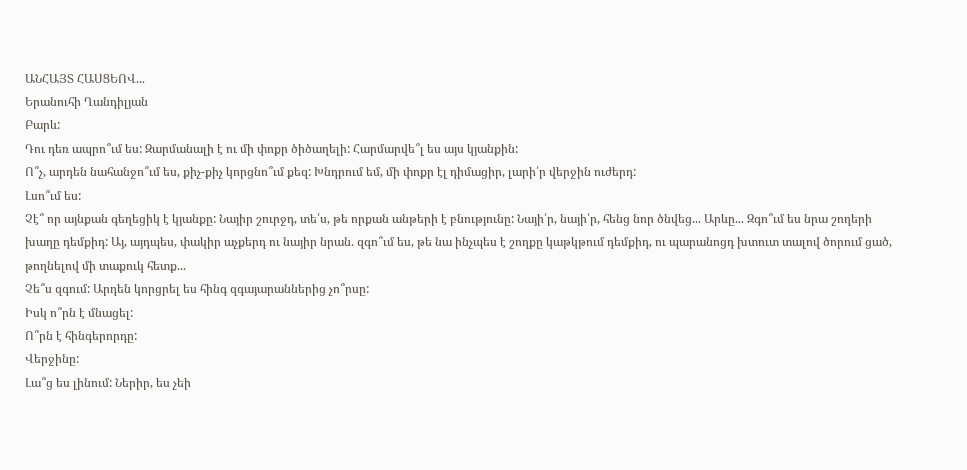ԱՆՀԱՅՏ ՀԱՍՑԵՈՎ...
Երանուհի Ղանդիլյան
Բարև:
Դու դեռ ապրո՞ւմ ես: Զարմանալի է ու մի փոքր ծիծաղելի: Հարմարվե՞լ ես այս կյանքին:
Ո՞չ, արդեն նահանջո՞ւմ ես, քիչ-քիչ կորցնո՞ւմ քեզ: Խնդրում եմ, մի փոքր էլ դիմացիր, լարի՛ր վերջին ուժերդ:
Լսո՞ւմ ես:
Չէ՞ որ այնքան գեղեցիկ է կյանքը: Նայիր շուրջդ, տե՛ս, թե որքան անթերի է բնությունը: Նայի՛ր, նայի՛ր, հենց նոր ծնվեց... Արևը... Զգո՞ւմ ես նրա շողերի խաղը դեմքիդ: Այ, այդպես, փակիր աչքերդ ու նայիր նրան. զգո՞ւմ ես, թե նա ինչպես է շողքը կաթկթում դեմքիդ, ու պարանոցդ խտուտ տալով ծորում ցած, թողնելով մի տաքուկ հետք...
Չե՞ս զգում: Արդեն կորցրել ես հինգ զգայարաններից չո՞րսը:
Իսկ ո՞րն է մնացել:
Ո՞րն է հինգերորդը:
Վերջինը:
Լա՞ց ես լինում: Ներիր, ես չեի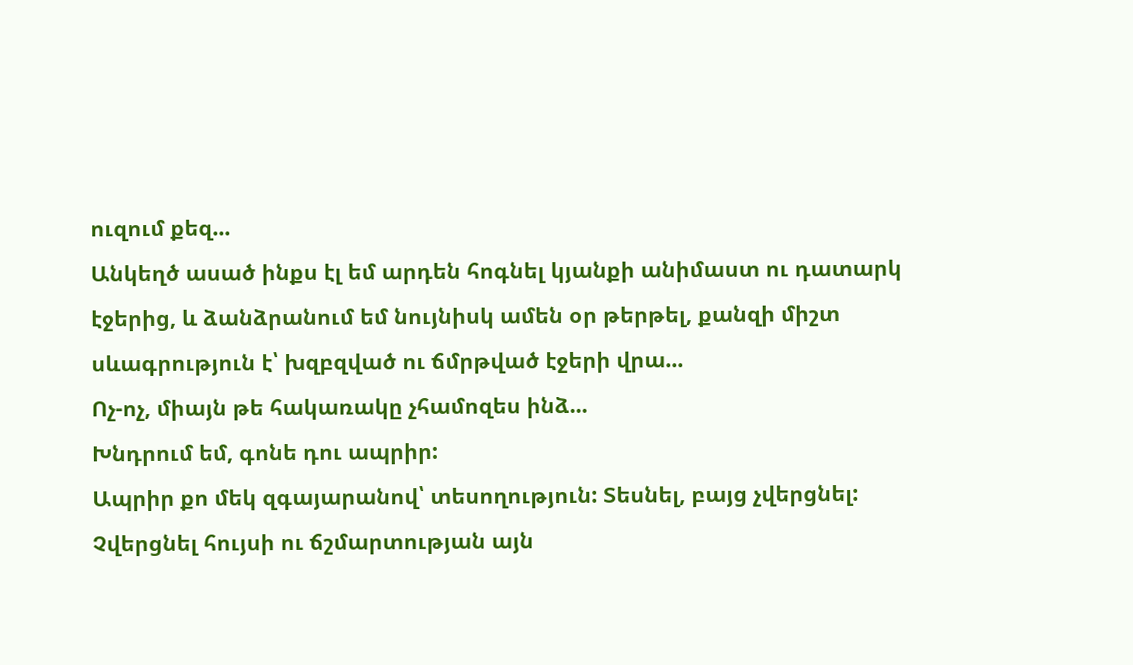ուզում քեզ...
Անկեղծ ասած ինքս էլ եմ արդեն հոգնել կյանքի անիմաստ ու դատարկ էջերից, և ձանձրանում եմ նույնիսկ ամեն օր թերթել, քանզի միշտ սևագրություն է՝ խզբզված ու ճմրթված էջերի վրա...
Ոչ-ոչ, միայն թե հակառակը չհամոզես ինձ...
Խնդրում եմ, գոնե դու ապրիր:
Ապրիր քո մեկ զգայարանով՝ տեսողություն: Տեսնել, բայց չվերցնել: Չվերցնել հույսի ու ճշմարտության այն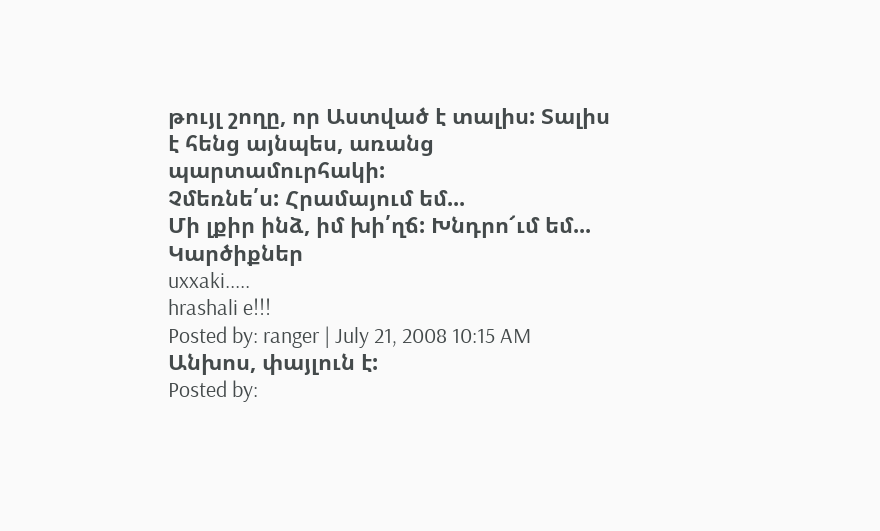թույլ շողը, որ Աստված է տալիս: Տալիս է հենց այնպես, առանց պարտամուրհակի:
Չմեռնե՛ս: Հրամայում եմ...
Մի լքիր ինձ, իմ խի՛ղճ: Խնդրո՜ւմ եմ...
Կարծիքներ
uxxaki.....
hrashali e!!!
Posted by: ranger | July 21, 2008 10:15 AM
Անխոս, փայլուն է:
Posted by: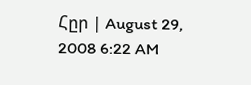Հըր | August 29, 2008 6:22 AM